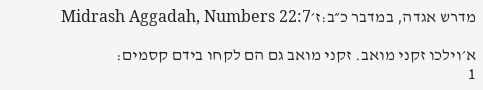מדרש אגדה, במדבר כ״ב:ז׳Midrash Aggadah, Numbers 22:7

א׳וילכו זקני מואב. זקני מואב גם הם לקחו בידם קסמים:
1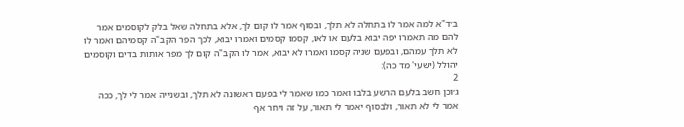ב׳ד"א למה אמר לו בתחלה לא תלך, ובסוף אמר לו קום לך, אלא בתחלה שאל בלק לקוסמים אמר להם מה תאמרו יפה יבוא בלעם או לאו, קסמו קסמים ואמרו יבוא, לכך הפר הקב"ה קסמיהם ואמר לו לא תלך עמהם, ובפעם שניה קסמו ואמרו לא יבוא, אמר לו הקב"ה קום לך מפר אותות בדים וקוסמים יהולל (ישעי' מד כה):
2
ג׳וכן חשב בלעם הרשע בלבו ואמר כמו שאמר לי בפעם ראשונה לא תלך, ובשנייה אמר לי לך, ככה אמר לי לא תאור, ולבסוף יאמר לי תאור, על זה ויחר אף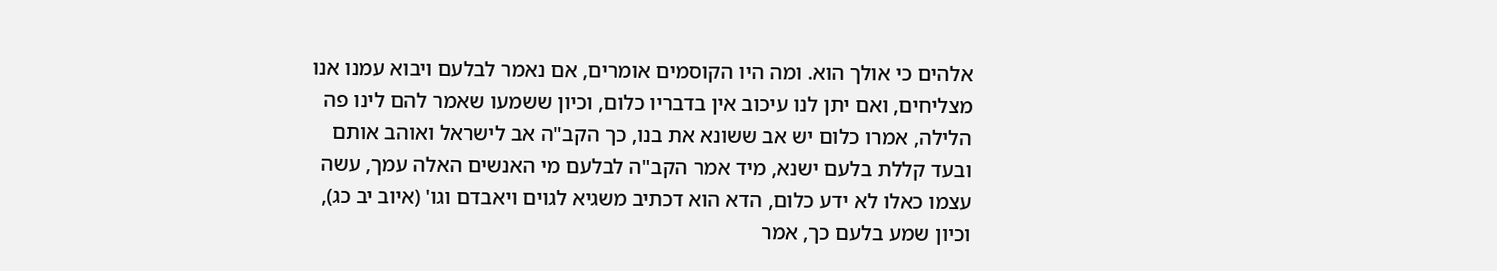אלהים כי אולך הוא. ומה היו הקוסמים אומרים, אם נאמר לבלעם ויבוא עמנו אנו מצליחים, ואם יתן לנו עיכוב אין בדבריו כלום, וכיון ששמעו שאמר להם לינו פה הלילה, אמרו כלום יש אב ששונא את בנו, כך הקב"ה אב לישראל ואוהב אותם ובעד קללת בלעם ישנא, מיד אמר הקב"ה לבלעם מי האנשים האלה עמך, עשה עצמו כאלו לא ידע כלום, הדא הוא דכתיב משגיא לגוים ויאבדם וגו' (איוב יב כג), וכיון שמע בלעם כך, אמר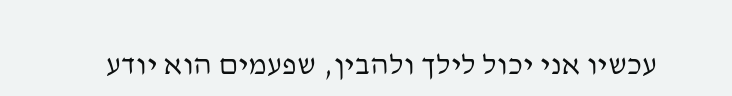עכשיו אני יכול לילך ולהבין, שפעמים הוא יודע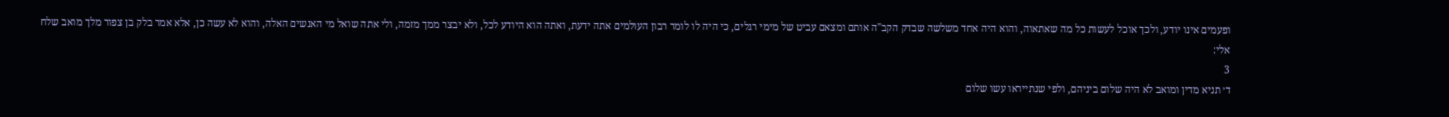ופעמים אינו יודע, ולכך אוכל לעשות כל מה שאתאוה, והוא היה אחד משלשה שבדק הקב"ה אותם ומצאם עביט של מימי רגלים, כי היה לו לומר רבון העולמים אתה ידעת, ואתה הוא היודע לכל, ולא יבצר ממך מזמה, ולי אתה שואל מי האנשים האלה, והוא לא עשה כן, אלא אמר בלק בן צפור מלך מואב שלח אלי:
3
ד׳ תניא מדין ומואב לא היה שלום ביניהם, ולפי שנתייראו עשו שלום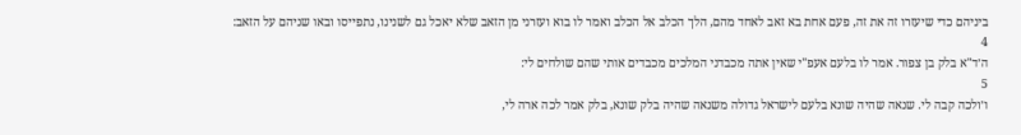ביניהם כדי שיעזרו זה את זה, פעם אחת בא זאב לאחד מהם, הלך הכלב אל הכלב ואמר לו בוא ועזרני מן הזאב שלא יאכל גם לשנינו, נתפייסו ובאו שניהם על הזאב:
4
ה׳ד"א בלק בן צפור. אמר לו בלעם אעפ"י שאין אתה מכבדני המלכים מכבדים אותי שהם שולחים לי:
5
ו׳ולכה קבה לי. שנאה שהיה שונא בלעם לישראל גדולה משנאה שהיה בלק שונא, בלק אמר לכה ארה לי,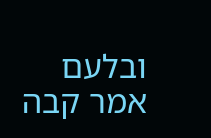ובלעם אמר קבה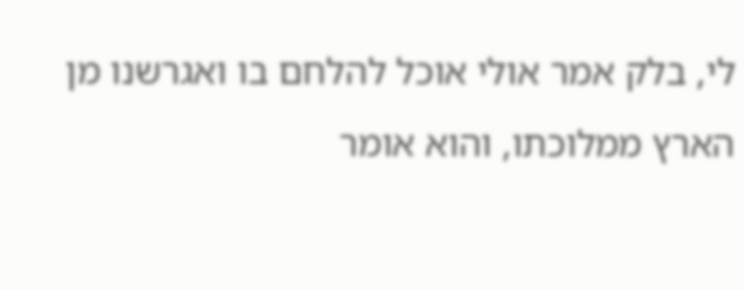לי, בלק אמר אולי אוכל להלחם בו ואגרשנו מן הארץ ממלוכתו, והוא אומר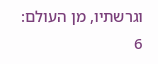וגרשתיו, מן העולם:
6